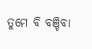ତୁମେ ବି ବଞ୍ଚିବା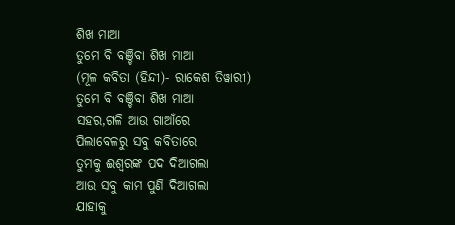ଶିଖ ମାଆ
ତୁମେ ବି ବଞ୍ଚିବା ଶିଖ ମାଆ
(ମୂଳ କବିତା (ହିନ୍ଦୀ)- ରାକେଶ ତିୱାରୀ)
ତୁମେ ବି ବଞ୍ଚିବା ଶିଖ ମାଆ
ସହର,ଗଳି ଆଉ ଗାଆଁରେ
ପିଲାବେଳରୁ ସବୁ କବିତାରେ
ତୁମକୁ ଈଶ୍ବରଙ୍କ ପଦ ଦିଆଗଲା
ଆଉ ସବୁ କାମ ପୁଣି ଦିଆଗଲା
ଯାହାକୁ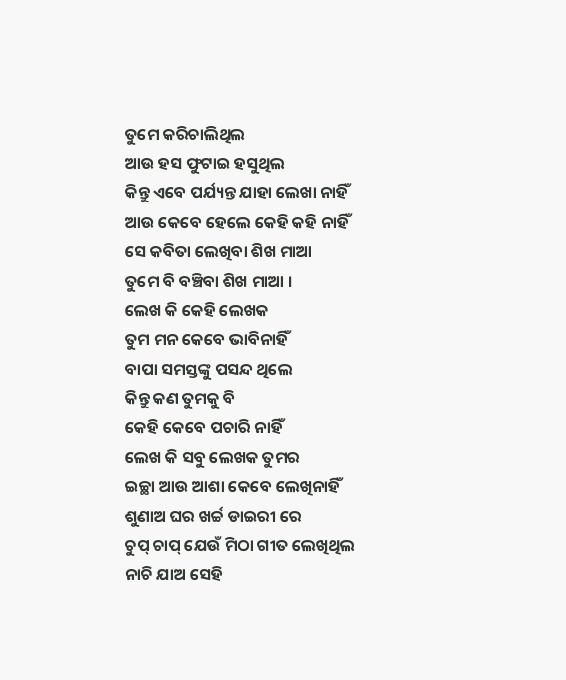ତୁମେ କରିଚାଲିଥିଲ
ଆଉ ହସ ଫୁଟାଇ ହସୁଥିଲ
କିନ୍ତୁ ଏବେ ପର୍ଯ୍ୟନ୍ତ ଯାହା ଲେଖା ନାହିଁ
ଆଉ କେବେ ହେଲେ କେହି କହି ନାହିଁ
ସେ କବିତା ଲେଖିବା ଶିଖ ମାଆ
ତୁମେ ବି ବଞ୍ଚିବା ଶିଖ ମାଆ ।
ଲେଖ କି କେହି ଲେଖକ
ତୁମ ମନ କେବେ ଭାବିନାହିଁ
ବାପା ସମସ୍ତଙ୍କୁ ପସନ୍ଦ ଥିଲେ
କିନ୍ତୁ କଣ ତୁମକୁ ବି
କେହି କେବେ ପଚାରି ନାହିଁ
ଲେଖ କି ସବୁ ଲେଖକ ତୁମର
ଇଚ୍ଛା ଆଉ ଆଶା କେବେ ଲେଖିନାହିଁ
ଶୁଣାଅ ଘର ଖର୍ଚ୍ଚ ଡାଇରୀ ରେ
ଚୁପ୍ ଚାପ୍ ଯେଉଁ ମିଠା ଗୀତ ଲେଖିଥିଲ
ନାଚି ଯାଅ ସେହି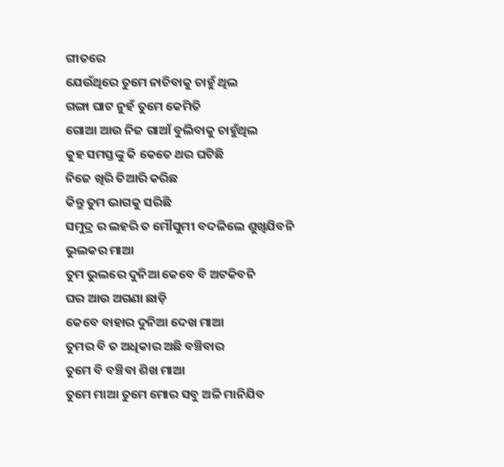ଗୀତରେ
ଯେଉଁଥିରେ ତୁମେ ନାଚିବାକୁ ଚାହୁଁ ଥିଲ
ଗଙ୍ଗା ଘାଟ ନୁହଁ ତୁମେ କେମିତି
ଗୋଆ ଆଉ ନିଜ ଗାଆଁ ବୁଲିବାକୁ ଚାହୁଁଥିଲ
କୁହ ସମସ୍ତଙ୍କୁ କି କେତେ ଥର ଘଟିଛି
ନିଜେ ଖିରି ତିଆରି କରିଛ
କିନ୍ତୁ ତୁମ ଭାଗକୁ ସରିଛି
ସମୁଦ୍ର ର ଲହରି ତ ମୌସୁମୀ ବଦଳିଲେ ଶୁଖିଯିବନି
ଭୁଲକର ମାଆ
ତୁମ ଭୁଲରେ ଦୁନିଆ କେବେ ବି ଅଟକିବନି
ଘର ଆଉ ଅଗଣା ଛାଡ଼ି
କେବେ ବାହାର ଦୁନିଆ ଦେଖ ମାଆ
ତୁମର ବି ତ ଅଧିକାର ଅଛି ବଞ୍ଚିବାର
ତୁମେ ବି ବଞ୍ଚିବା ଶିଖ ମାଆ
ତୁମେ ମାଆ ତୁମେ ମୋର ସବୁ ଅଳି ମାନିଯିବ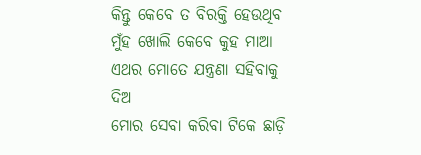କିନ୍ତୁ କେବେ ତ ବିରକ୍ତି ହେଉଥିବ
ମୁଁହ ଖୋଲି କେବେ କୁହ ମାଆ
ଏଥର ମୋତେ ଯନ୍ତ୍ରଣା ସହିବାକୁ ଦିଅ
ମୋର ସେବା କରିବା ଟିକେ ଛାଡ଼ି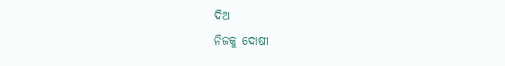ଦିଅ
ନିଜକୁ ଦୋଷୀ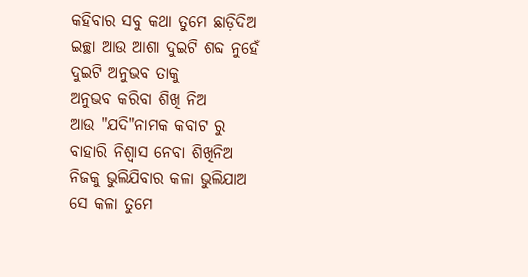କହିବାର ସବୁ କଥା ତୁମେ ଛାଡ଼ିଦିଅ
ଇଚ୍ଛା ଆଉ ଆଶା ଦୁଇଟି ଶବ୍ଦ ନୁହେଁ
ଦୁଇଟି ଅନୁଭବ ତାକୁ
ଅନୁଭବ କରିବା ଶିଖି ନିଅ
ଆଉ "ଯଦି"ନାମକ କବାଟ ରୁ
ବାହାରି ନିଶ୍ୱାସ ନେବା ଶିଖିନିଅ
ନିଜକୁ ଭୁଲିଯିବାର କଳା ଭୁଲିଯାଅ
ସେ କଳା ତୁମେ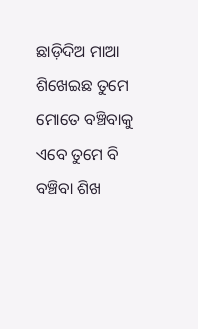ଛାଡ଼ିଦିଅ ମାଆ
ଶିଖେଇଛ ତୁମେ ମୋତେ ବଞ୍ଚିବାକୁ
ଏବେ ତୁମେ ବି ବଞ୍ଚିବା ଶିଖ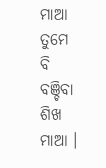ମାଆ
ତୁମେ ବି ବଞ୍ଚିବା ଶିଖ ମାଆ ।